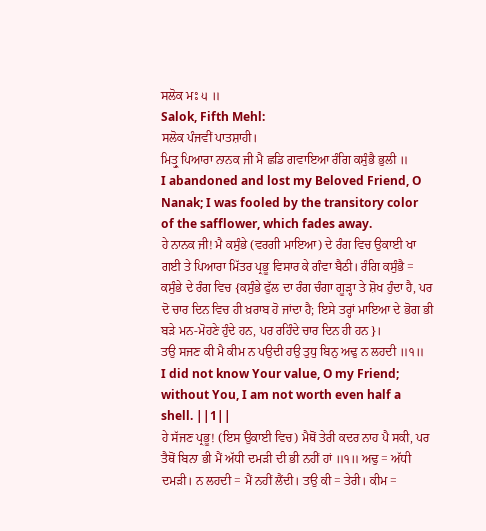ਸਲੋਕ ਮਃ ੫ ॥
Salok, Fifth Mehl:
ਸਲੋਕ ਪੰਜਵੀਂ ਪਾਤਸ਼ਾਹੀ।
ਮਿਤ੍ਰੁ ਪਿਆਰਾ ਨਾਨਕ ਜੀ ਮੈ ਛਡਿ ਗਵਾਇਆ ਰੰਗਿ ਕਸੁੰਭੈ ਭੁਲੀ ॥
I abandoned and lost my Beloved Friend, O Nanak; I was fooled by the transitory color of the safflower, which fades away.
ਹੇ ਨਾਨਕ ਜੀ! ਮੈ ਕਸੁੰਭੇ (ਵਰਗੀ ਮਾਇਆ) ਦੇ ਰੰਗ ਵਿਚ ਉਕਾਈ ਖਾ ਗਈ ਤੇ ਪਿਆਰਾ ਮਿੱਤਰ ਪ੍ਰਭੂ ਵਿਸਾਰ ਕੇ ਗੰਵਾ ਬੈਠੀ। ਰੰਗਿ ਕਸੁੰਭੈ = ਕਸੁੰਭੇ ਦੇ ਰੰਗ ਵਿਚ {ਕਸੁੰਭੇ ਫੁੱਲ ਦਾ ਰੰਗ ਚੰਗਾ ਗੂੜ੍ਹਾ ਤੇ ਸ਼ੋਖ ਹੁੰਦਾ ਹੈ, ਪਰ ਦੋ ਚਾਰ ਦਿਨ ਵਿਚ ਹੀ ਖ਼ਰਾਬ ਹੋ ਜਾਂਦਾ ਹੈ; ਇਸੇ ਤਰ੍ਹਾਂ ਮਾਇਆ ਦੇ ਭੋਗ ਭੀ ਬੜੇ ਮਨ-ਮੋਹਣੇ ਹੁੰਦੇ ਹਨ, ਪਰ ਰਹਿੰਦੇ ਚਾਰ ਦਿਨ ਹੀ ਹਨ}।
ਤਉ ਸਜਣ ਕੀ ਮੈ ਕੀਮ ਨ ਪਉਦੀ ਹਉ ਤੁਧੁ ਬਿਨੁ ਅਢੁ ਨ ਲਹਦੀ ॥੧॥
I did not know Your value, O my Friend; without You, I am not worth even half a shell. ||1||
ਹੇ ਸੱਜਣ ਪ੍ਰਭੂ! (ਇਸ ਉਕਾਈ ਵਿਚ) ਮੈਥੋਂ ਤੇਰੀ ਕਦਰ ਨਾਹ ਪੈ ਸਕੀ, ਪਰ ਤੈਥੋਂ ਬਿਨਾ ਭੀ ਮੈਂ ਅੱਧੀ ਦਮੜੀ ਦੀ ਭੀ ਨਹੀਂ ਹਾਂ ॥੧॥ ਅਢੁ = ਅੱਧੀ ਦਮੜੀ। ਨ ਲਹਦੀ = ਮੈਂ ਨਹੀਂ ਲੈਂਦੀ। ਤਉ ਕੀ = ਤੇਰੀ। ਕੀਮ =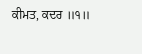ਕੀਮਤ, ਕਦਰ ॥੧॥